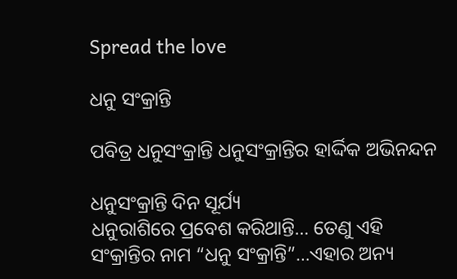Spread the love

ଧନୁ ସଂକ୍ରାନ୍ତି

ପବିତ୍ର ଧନୁସଂକ୍ରାନ୍ତି ଧନୁସଂକ୍ରାନ୍ତିର ହାର୍ଦ୍ଦିକ ଅଭିନନ୍ଦନ

ଧନୁସଂକ୍ରାନ୍ତି ଦିନ ସୂର୍ଯ୍ୟ
ଧନୁରାଶିରେ ପ୍ରବେଶ କରିଥାନ୍ତି… ତେଣୁ ଏହି ସଂକ୍ରାନ୍ତିର ନାମ “ଧନୁ ସଂକ୍ରାନ୍ତି”…ଏହାର ଅନ୍ୟ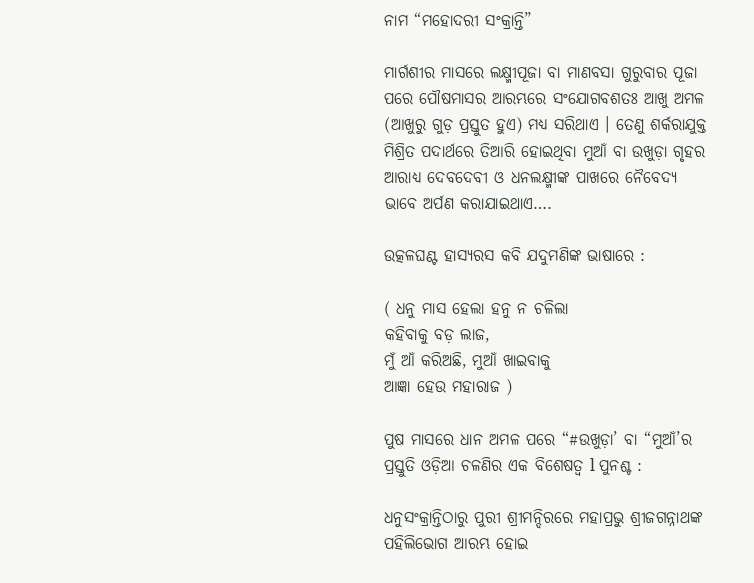ନାମ “ମହୋଦରୀ ସଂକ୍ରାନ୍ତି”

ମାର୍ଗଶୀର ମାସରେ ଲକ୍ଷ୍ମୀପୂଜା ବା ମାଣବସା ଗୁରୁବାର ପୂଜା ପରେ ପୌଷମାସର ଆରମ୍ଭରେ ସଂଯୋଗବଶତଃ ଆଖୁ ଅମଳ (ଆଖୁରୁ ଗୁଡ଼ ପ୍ରସ୍ତୁତ ହୁଏ) ମଧ୍ୟ ସରିଥାଏ । ତେଣୁ ଶର୍କରାଯୁକ୍ତ ମିଶ୍ରିତ ପଦାର୍ଥରେ ତିଆରି ହୋଇଥିବା ମୁଆଁ ବା ଉଖୁଡ଼ା ଗୃହର ଆରାଧ୍ୟ ଦେବଦେବୀ ଓ ଧନଲକ୍ଷ୍ମୀଙ୍କ ପାଖରେ ନୈବେଦ୍ୟ ଭାବେ ଅର୍ପଣ କରାଯାଇଥାଏ….

ଉତ୍କଳଘଣ୍ଟ ହାସ୍ୟରସ କବି ଯଦୁମଣିଙ୍କ ଭାଷାରେ :

( ଧନୁ ମାସ ହେଲା ହନୁ ନ ଚଳିଲା
କହିବାକୁ ବଡ଼ ଲାଜ,
ମୁଁ ଆଁ କରିଅଛି, ମୁଆଁ ଖାଇବାକୁ
ଆଜ୍ଞା ହେଉ ମହାରାଜ )

ପୁଷ ମାସରେ ଧାନ ଅମଳ ପରେ “#ଉଖୁଡ଼ା’ ବା “ମୁଆଁ’ର ପ୍ରସ୍ତୁତି ଓଡ଼ିଆ ଚଳଣିର ଏକ ବିଶେଷତ୍ୱ l ପୁନଶ୍ଚ :

ଧନୁସଂକ୍ରାନ୍ତିଠାରୁ ପୁରୀ ଶ୍ରୀମନ୍ଦିରରେ ମହାପ୍ରଭୁ ଶ୍ରୀଜଗନ୍ନାଥଙ୍କ ପହିଲିଭୋଗ ଆରମ୍ଭ ହୋଇ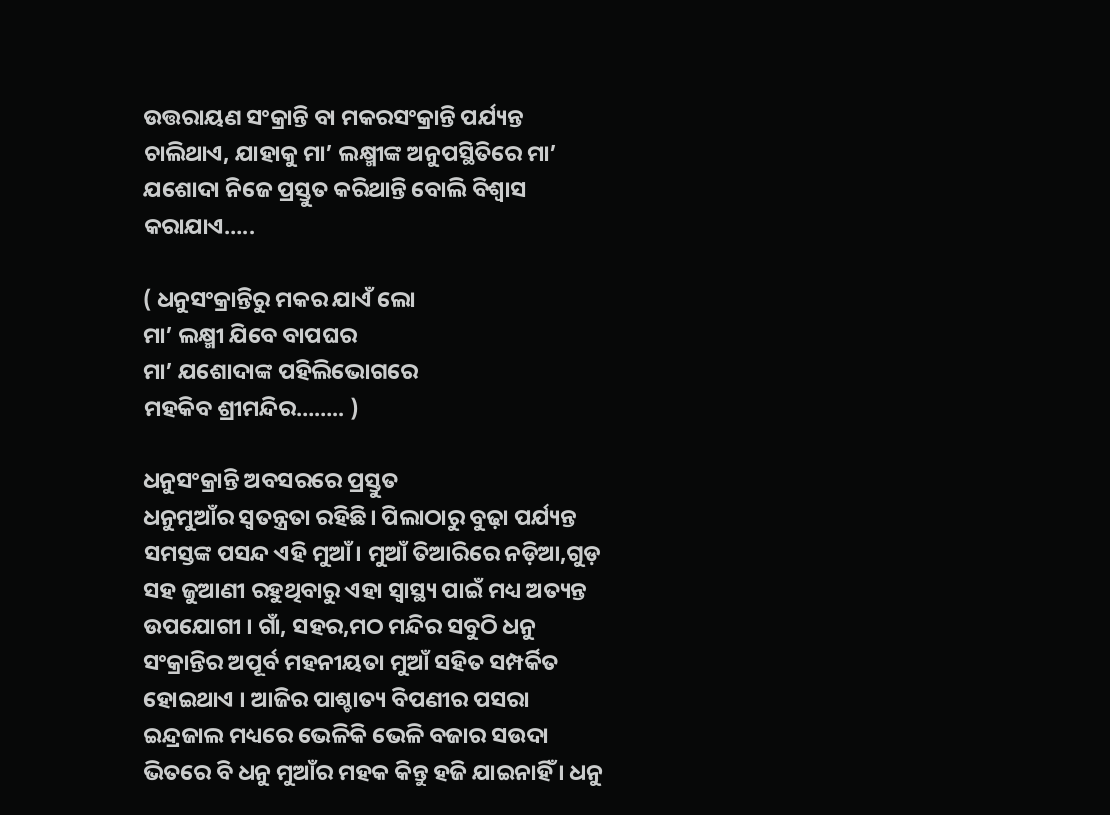ଉତ୍ତରାୟଣ ସଂକ୍ରାନ୍ତି ବା ମକରସଂକ୍ରାନ୍ତି ପର୍ଯ୍ୟନ୍ତ ଚାଲିଥାଏ, ଯାହାକୁ ମା’ ଲକ୍ଷ୍ମୀଙ୍କ ଅନୁପସ୍ଥିତିରେ ମା’ ଯଶୋଦା ନିଜେ ପ୍ରସ୍ତୁତ କରିଥାନ୍ତି ବୋଲି ବିଶ୍ୱାସ କରାଯାଏ…..

( ଧନୁସଂକ୍ରାନ୍ତିରୁ ମକର ଯାଏଁ ଲୋ
ମା’ ଲକ୍ଷ୍ମୀ ଯିବେ ବାପଘର
ମା’ ଯଶୋଦାଙ୍କ ପହିଲିଭୋଗରେ
ମହକିବ ଶ୍ରୀମନ୍ଦିର…….. )

ଧନୁସଂକ୍ରାନ୍ତି ଅବସରରେ ପ୍ରସ୍ତୁତ
ଧନୁମୁଆଁର ସ୍ୱତନ୍ତ୍ରତା ରହିଛି। ପିଲାଠାରୁ ବୁଢ଼ା ପର୍ଯ୍ୟନ୍ତ ସମସ୍ତଙ୍କ ପସନ୍ଦ ଏହି ମୁଆଁ। ମୁଆଁ ତିଆରିରେ ନଡ଼ିଆ,ଗୁଡ଼ ସହ ଜୁଆଣୀ ରହୁଥିବାରୁ ଏହା ସ୍ୱାସ୍ଥ୍ୟ ପାଇଁ ମଧ୍ୟ ଅତ୍ୟନ୍ତ ଉପଯୋଗୀ । ଗାଁ, ସହର,ମଠ ମନ୍ଦିର ସବୁଠି ଧନୁ ସଂକ୍ରାନ୍ତିର ଅପୂର୍ବ ମହନୀୟତା ମୁଆଁ ସହିତ ସମ୍ପର୍କିତ ହୋଇଥାଏ । ଆଜିର ପାଶ୍ଚାତ୍ୟ ବିପଣୀର ପସରା ଇନ୍ଦ୍ରଜାଲ ମଧ୍ୟରେ ଭେଳିକି ଭେଳି ବଜାର ସଉଦା ଭିତରେ ବି ଧନୁ ମୁଆଁର ମହକ କିନ୍ତୁ ହଜି ଯାଇନାହିଁ । ଧନୁ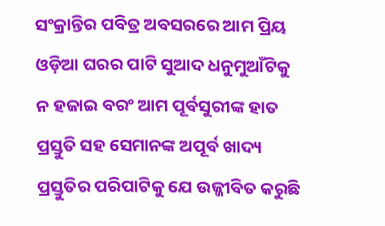ସଂକ୍ରାନ୍ତିର ପବିତ୍ର ଅବସରରେ ଆମ ପ୍ରିୟ ଓଡ଼ିଆ ଘରର ପାଟି ସୁଆଦ ଧନୁମୁଆଁଟିକୁ ନ ହଜାଇ ବରଂ ଆମ ପୂର୍ବସୁରୀଙ୍କ ହାତ ପ୍ରସ୍ତୁତି ସହ ସେମାନଙ୍କ ଅପୂର୍ବ ଖାଦ୍ୟ ପ୍ରସ୍ତୁତିର ପରିପାଟିକୁ ଯେ ଉଜ୍ଜୀବିତ କରୁଛି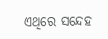ଏଥିରେ ସନ୍ଦେହ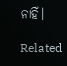ନାହିଁ।

Related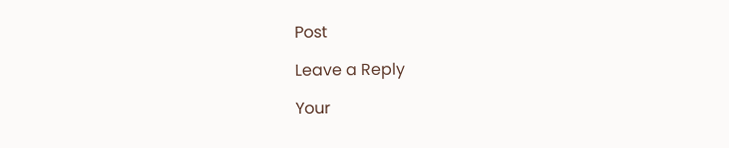Post

Leave a Reply

Your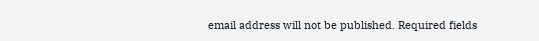email address will not be published. Required fields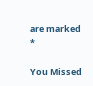are marked *

You Missed